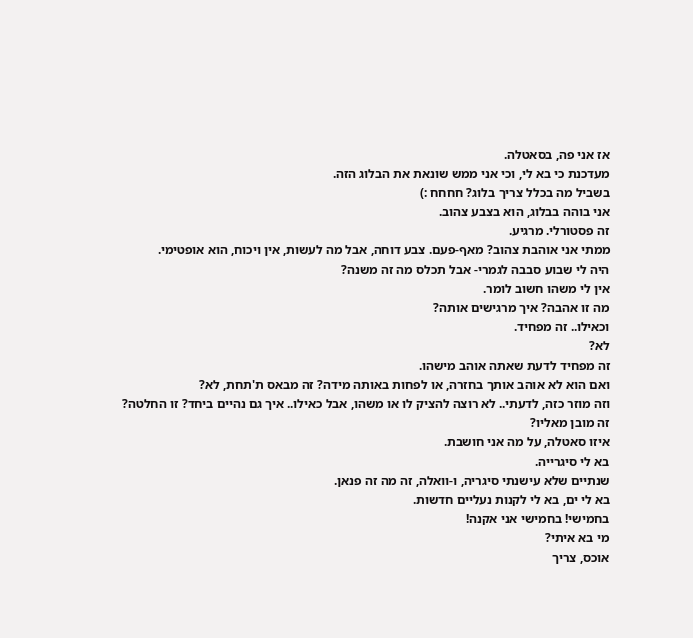אז אני פה, בסאטלה.
מעדכנת כי בא לי, וכי אני ממש שונאת את הבלוג הזה.
בשביל מה בכלל צריך בלוג? חחחח :)
אני בוהה בבלוג, הוא בצבע צהוב.
זה פסטורלי. מרגיע.
ממתי אני אוהבת צהוב? מאף-פעם. צבע דוחה, אבל מה לעשות, אין ויכוח, הוא אופטימי.
היה לי שבוע סבבה לגמרי- אבל תכלס מה זה משנה?
אין לי משהו חשוב לומר.
מה זו אהבה? איך מרגישים אותה?
וכאילו.. זה מפחיד.
לא?
זה מפחיד לדעת שאתה אוהב מישהו.
ואם הוא לא אוהב אותך בחזרה, או לפחות באותה מידה? זה מבאס ת'תחת, לא?
וזה מוזר כזה, לדעתי.. לא רוצה להציק לו או משהו, אבל כאילו.. איך גם נהיים ביחד? זו החלטה?
זה מובן מאליו?
איזו סאטלה, על מה אני חושבת.
בא לי סיגרייה.
שנתיים שלא עישנתי סיגריה, ו-וואלה, זה מה זה פנאן.
בא לי ים, בא לי לקנות נעליים חדשות.
בחמישי! בחמישי אני אקנה!
מי בא איתי?
אוכס, צריך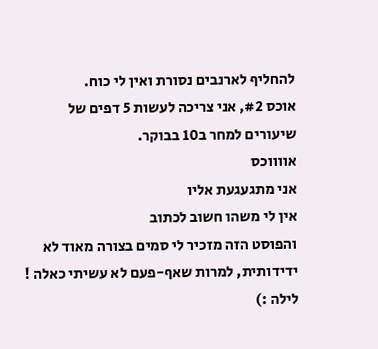להחליף לארנבים נסורת ואין לי כוח.
אוכס #2, אני צריכה לעשות 5 דפים של שיעורים למחר ב10 בבוקר.
אווווכס
אני מתגעגעת אליו
אין לי משהו חשוב לכתוב
והפוסט הזה מזכיר לי סמים בצורה מאוד לא ידידותית, למרות שאף-פעם לא עשיתי כאלה !
לילה :)